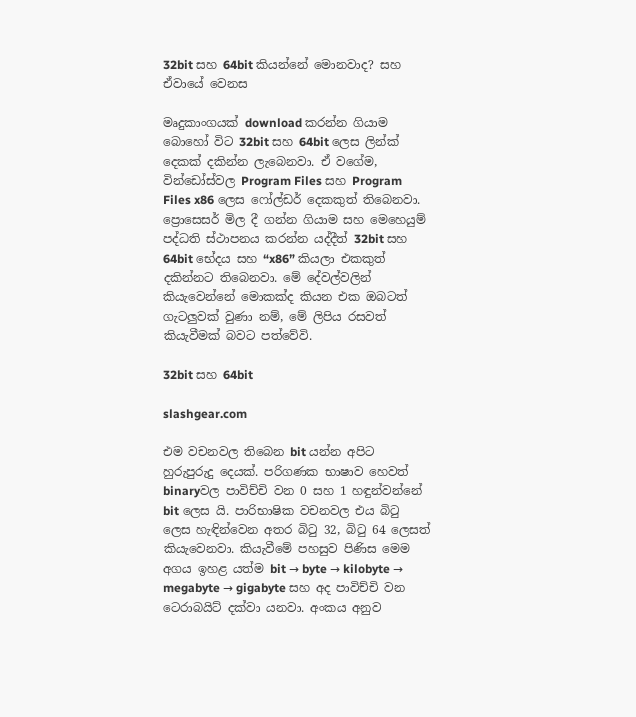32bit සහ 64bit කියන්නේ මොනවාද? සහ ඒවායේ වෙනස

මෘදුකාංගයක් download කරන්න ගියාම බොහෝ විට 32bit සහ 64bit ලෙස ලින්ක් දෙකක් දකින්න ලැබෙනවා. ඒ වගේම, වින්ඩෝස්වල Program Files සහ Program Files x86 ලෙස ෆෝල්ඩර් දෙකකුත් තිබෙනවා. ප්‍රොසෙසර් මිල දී ගන්න ගියාම සහ මෙහෙයුම් පද්ධති ස්ථාපනය කරන්න යද්දීත් 32bit සහ 64bit භේදය සහ “x86” කියලා එකකුත් දකින්නට තිබෙනවා. මේ දේවල්වලින් කියැවෙන්නේ මොකක්ද කියන එක ඔබටත් ගැටලුවක් වුණා නම්, මේ ලිපිය රසවත් කියැවීමක් බවට පත්වේවි.

32bit සහ 64bit

slashgear.com

එම වචනවල තිබෙන bit යන්න අපිට හුරුපුරුදු දෙයක්. පරිගණක භාෂාව හෙවත් binaryවල පාවිච්චි වන 0 සහ 1 හඳුන්වන්නේ bit ලෙස යි. පාරිභාෂික වචනවල එය බිටු ලෙස හැඳින්වෙන අතර බිටු 32, බිටු 64 ලෙසත් කියැවෙනවා. කියැවීමේ පහසුව පිණිස මෙම අගය ඉහළ යත්ම bit → byte → kilobyte → megabyte → gigabyte සහ අද පාවිච්චි වන ටෙරාබයිට් දක්වා යනවා. අංකය අනුව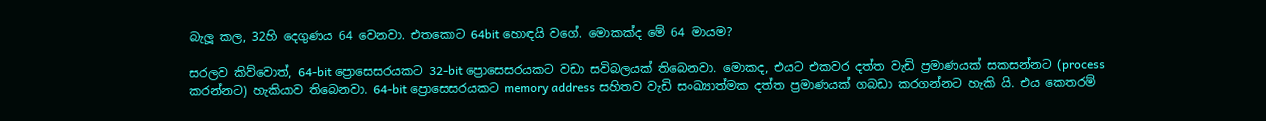බැලූ කල, 32හි දෙගුණය 64 වෙනවා. එතකොට 64bit හොඳයි වගේ. මොකක්ද මේ 64 මායම?

සරලව කිව්වොත්, 64-bit ප්‍රොසෙසරයකට 32-bit ප්‍රොසෙසරයකට වඩා සවිබලයක් තිබෙනවා. මොකද, එයට එකවර දත්ත වැඩි ප්‍රමාණයක් සකසන්නට (process කරන්නට) හැකියාව තිබෙනවා. 64-bit ප්‍රොසෙසරයකට memory address සහිතව වැඩි සංඛ්‍යාත්මක දත්ත ප්‍රමාණයක් ගබඩා කරගන්නට හැකි යි. එය කෙතරම්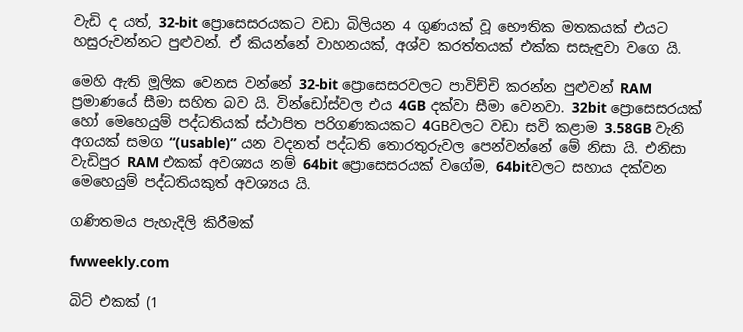වැඩි ද යත්, 32-bit ප්‍රොසෙසරයකට වඩා බිලියන 4 ගුණයක් වූ භෞතික මතකයක් එයට හසුරුවන්නට පුළුවන්. ඒ කියන්නේ වාහනයක්, අශ්ව කරත්තයක් එක්ක සසැඳුවා වගෙ යි.

මෙහි ඇති මූලික වෙනස වන්නේ 32-bit ප්‍රොසෙසරවලට පාවිච්චි කරන්න පුළුවන් RAM ප්‍රමාණයේ සීමා සහිත බව යි. වින්ඩෝස්වල එය 4GB දක්වා සීමා වෙනවා. 32bit ප්‍රොසෙසරයක් හෝ මෙහෙයුම් පද්ධතියක් ස්ථාපිත පරිගණකයකට 4GBවලට වඩා සවි කළාම 3.58GB වැනි අගයක් සමග “(usable)” යන වදනත් පද්ධති තොරතුරුවල පෙන්වන්නේ මේ නිසා යි. එනිසා වැඩිපුර RAM එකක් අවශ්‍යය නම් 64bit ප්‍රොසෙසරයක් වගේම, 64bitවලට සහාය දක්වන මෙහෙයුම් පද්ධතියකුත් අවශ්‍යය යි.

ගණිතමය පැහැදිලි කිරීමක්

fwweekly.com

බිට් එකක් (1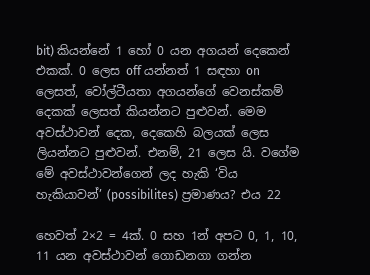bit) කියන්නේ 1 හෝ 0 යන අගයන් දෙකෙන් එකක්. 0 ලෙස off යන්නත් 1 සඳහා on ලෙසත්, වෝල්ටීයතා අගයන්ගේ වෙනස්කම් දෙකක් ලෙසත් කියන්නට පුළුවන්. මෙම අවස්ථාවන් දෙක, දෙකෙහි බලයක් ලෙස ලියන්නට පුළුවන්. එනම්, 21 ලෙස යි. වගේම මේ අවස්ථාවන්ගෙන් ලද හැකි ‘විය හැකියාවන්’ (possibilites) ප්‍රමාණය? එය 22

හෙවත් 2×2 = 4ක්. 0 සහ 1න් අපට 0, 1, 10, 11 යන අවස්ථාවන් ගොඩනගා ගන්න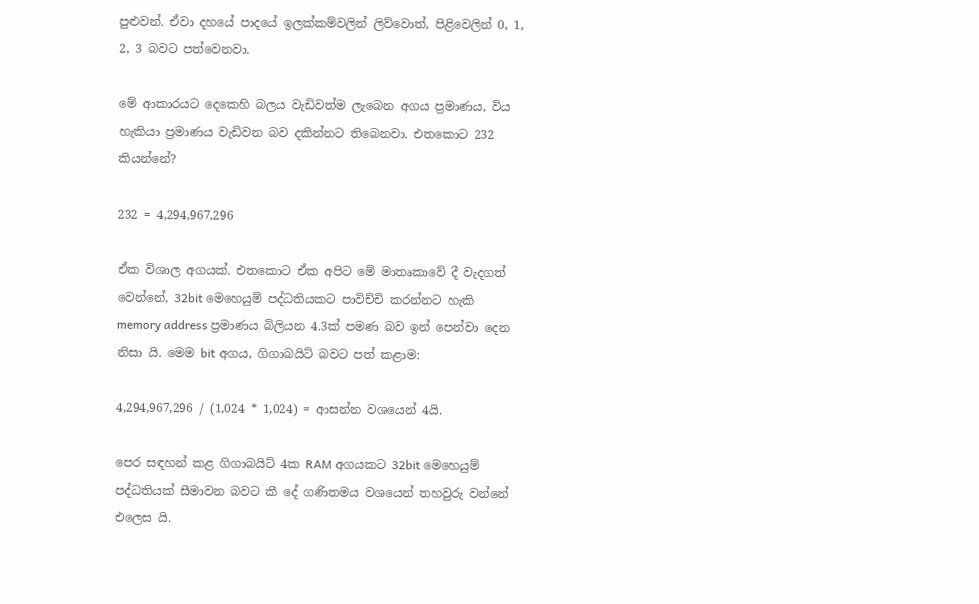පුළුවන්. ඒවා දහයේ පාදයේ ඉලක්කම්වලින් ලිව්වොත්, පිළිවෙලින් 0, 1, 2, 3 බවට පත්වෙනවා.

මේ ආකාරයට දෙකෙහි බලය වැඩිවත්ම ලැබෙන අගය ප්‍ර‍මාණය, විය හැකියා ප්‍ර‍මාණය වැඩිවන බව දකින්නට තිබෙනවා. එතකොට 232 කියන්නේ?

232 = 4,294,967,296

ඒක විශාල අගයක්. එතකොට ඒක අපිට මේ මාතෘකාවේ දී වැදගත් වෙන්නේ, 32bit මෙහෙයුම් පද්ධතියකට පාවිච්චි කරන්නට හැකි memory address ප්‍රමාණය බිලියන 4.3ක් පමණ බව ඉන් පෙන්වා දෙන නිසා යි. මෙම bit අගය, ගිගාබයිට් බවට පත් කළාම:

4,294,967,296 / (1,024 * 1,024) = ආසන්න වශයෙන් 4යි.

පෙර සඳහන් කළ ගිගාබයිට් 4ක RAM අගයකට 32bit මෙහෙයුම් පද්ධතියක් සීමාවන බවට කී දේ ගණිතමය වශයෙන් තහවුරු වන්නේ එලෙස යි.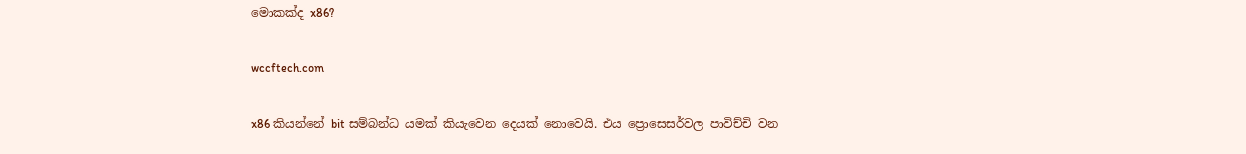මොකක්ද x86?

wccftech.com

x86 කියන්නේ bit සම්බන්ධ යමක් කියැවෙන දෙයක් නොවෙයි. එය ප්‍රොසෙසර්වල පාවිච්චි වන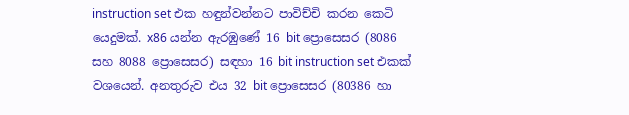instruction set එක හඳුන්වන්නට පාවිච්චි කරන කෙටි යෙදුමක්. x86 යන්න ඇරඹුණේ 16 bit ප්‍රොසෙසර (8086 සහ 8088 ප්‍රොසෙසර) සඳහා 16 bit instruction set එකක් වශයෙන්. අනතුරුව එය 32 bit ප්‍රොසෙසර (80386 හා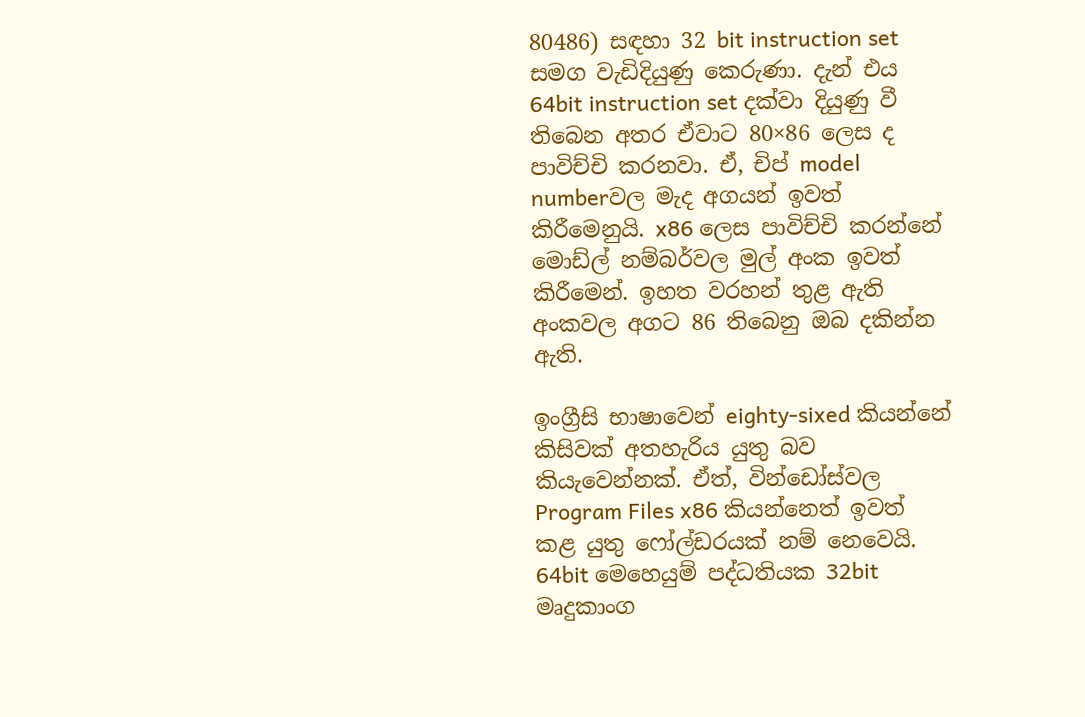80486) සඳහා 32 bit instruction set සමග වැඩිදියුණු කෙරුණා. දැන් එය 64bit instruction set දක්වා දියුණු වී තිබෙන අතර ඒවාට 80×86 ලෙස ද පාවිච්චි කරනවා. ඒ, චිප් model numberවල මැද අගයන් ඉවත් කිරීමෙනුයි. x86 ලෙස පාවිච්චි කරන්නේ මොඩ්ල් නම්බර්වල මුල් අංක ඉවත් කිරීමෙන්. ඉහත වරහන් තුළ ඇති අංකවල අගට 86 තිබෙනු ඔබ දකින්න ඇති.

ඉංග්‍රීසි භාෂාවෙන් eighty-sixed කියන්නේ කිසිවක් අතහැරිය යුතු බව කියැවෙන්නක්. ඒත්, වින්ඩෝස්වල Program Files x86 කියන්නෙත් ඉවත් කළ යුතු ෆෝල්ඩරයක් නම් නෙවෙයි. 64bit මෙහෙයුම් පද්ධතියක 32bit මෘදුකාංග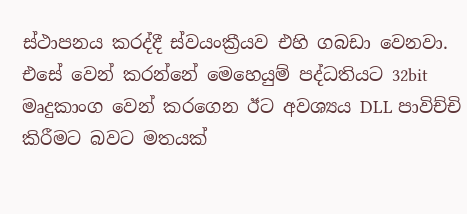ස්ථාපනය කරද්දී ස්වයංක්‍රීයව එහි ගබඩා වෙනවා. එසේ වෙන් කරන්නේ මෙහෙයුම් පද්ධතියට 32bit මෘදුකාංග වෙන් කරගෙන ඊට අවශ්‍යය DLL පාවිච්චි කිරීමට බවට මතයක්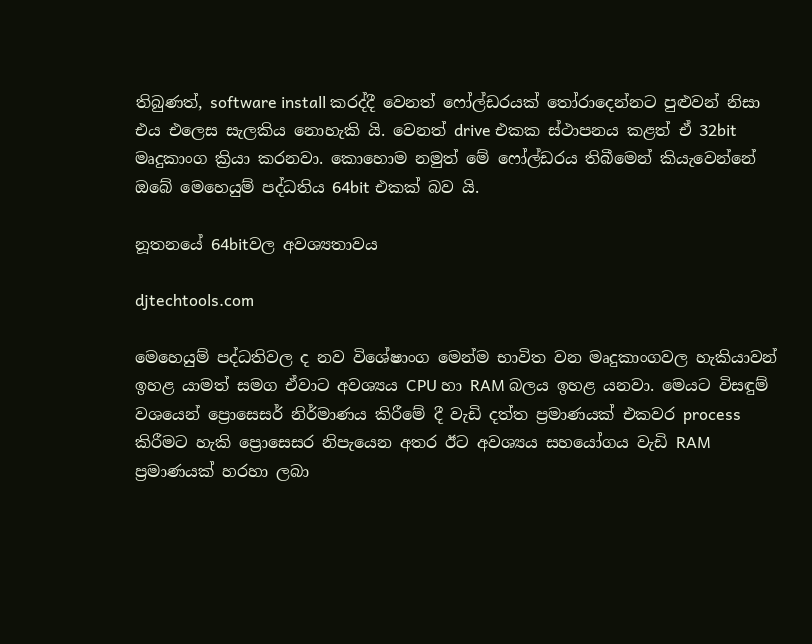තිබුණත්, software install කරද්දී වෙනත් ෆෝල්ඩරයක් තෝරාදෙන්නට පුළුවන් නිසා එය එලෙස සැලකිය නොහැකි යි. වෙනත් drive එකක ස්ථාපනය කළත් ඒ 32bit මෘදුකාංග ක්‍රියා කරනවා. කොහොම නමුත් මේ ෆෝල්ඩරය තිබීමෙන් කියැවෙන්නේ ඔබේ මෙහෙයුම් පද්ධතිය 64bit එකක් බව යි.

නූතනයේ 64bitවල අවශ්‍යතාවය

djtechtools.com

මෙහෙයුම් පද්ධතිවල ද නව විශේෂාංග මෙන්ම භාවිත වන මෘදුකාංගවල හැකියාවන් ඉහළ යාමත් සමග ඒවාට අවශ්‍යය CPU හා RAM බලය ඉහළ යනවා. මෙයට විසඳුම් වශයෙන් ප්‍රොසෙසර් නිර්මාණය කිරීමේ දී වැඩි දත්ත ප්‍රමාණයක් එකවර process කිරීමට හැකි ප්‍රොසෙසර නිපැයෙන අතර ඊට අවශ්‍යය සහයෝගය වැඩි RAM ප්‍රමාණයක් හරහා ලබා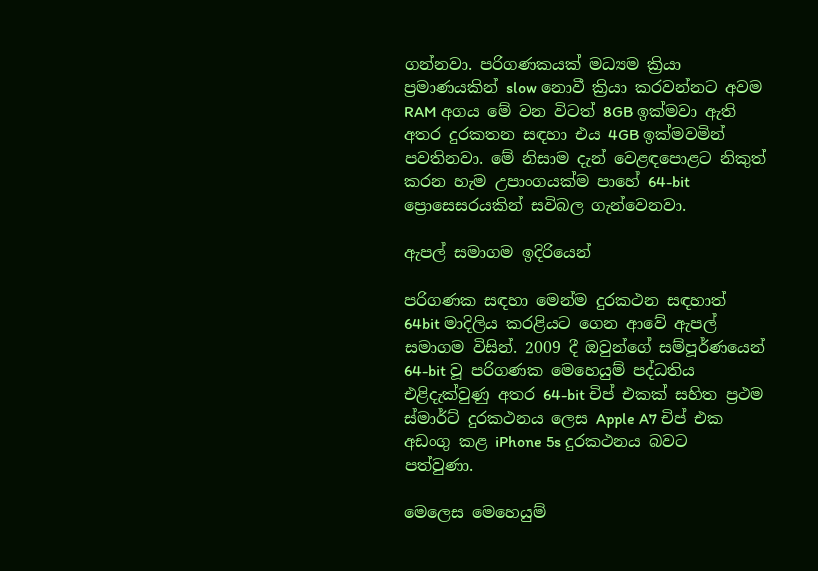ගන්නවා. පරිගණකයක් මධ්‍යම ක්‍රියා ප්‍රමාණයකින් slow නොවී ක්‍රියා කරවන්නට අවම RAM අගය මේ වන විටත් 8GB ඉක්මවා ඇති අතර දුරකතන සඳහා එය 4GB ඉක්මවමින් පවතිනවා. මේ නිසාම දැන් වෙළඳපොළට නිකුත් කරන හැම උපාංගයක්ම පාහේ 64-bit ප්‍රොසෙසරයකින් සවිබල ගැන්වෙනවා.

ඇපල් සමාගම ඉදිරියෙන්

පරිගණක සඳහා මෙන්ම දුරකථන සඳහාත් 64bit මාදිලිය කරළියට ගෙන ආවේ ඇපල් සමාගම විසින්. 2009 දී ඔවුන්ගේ සම්පූර්ණයෙන් 64-bit වූ පරිගණක මෙහෙයුම් පද්ධතිය එළිදැක්වුණු අතර 64-bit චිප් එකක් සහිත ප්‍රථම ස්මාර්ට් දුරකථනය ලෙස Apple A7 චිප් එක අඩංගු කළ iPhone 5s දුරකථනය බවට පත්වුණා.

මෙලෙස මෙහෙයුම්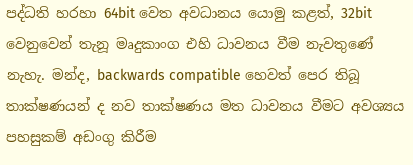පද්ධති හරහා 64bit වෙත අවධානය යොමු කළත්, 32bit වෙනුවෙන් තැනූ මෘදුකාංග එහි ධාවනය වීම නැවතුණේ නැහැ. මන්ද, backwards compatible හෙවත් පෙර තිබූ තාක්ෂණයන් ද නව තාක්ෂණය මත ධාවනය වීමට අවශ්‍යය පහසුකම් අඩංගු කිරීම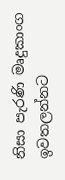නිසා පැරණි මෘදුකාංග ඉවතලන්නට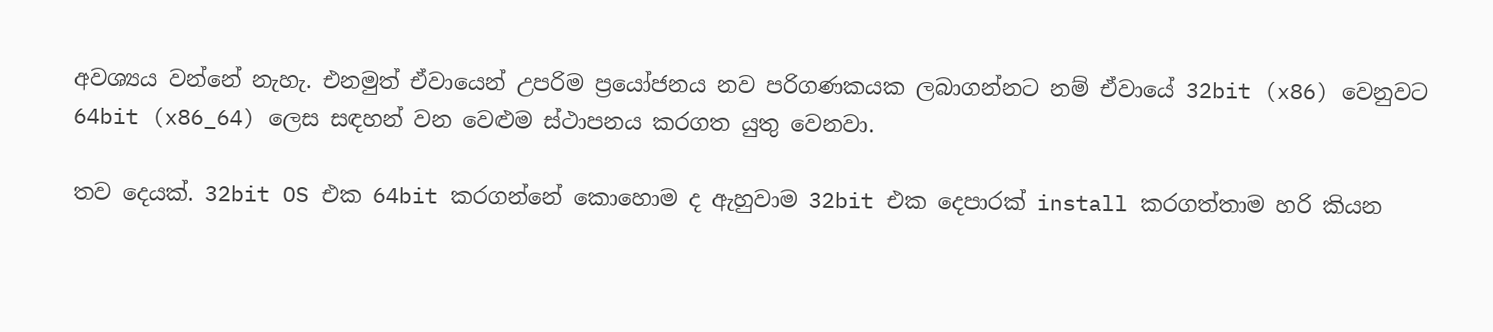අවශ්‍යය වන්නේ නැහැ. එනමුත් ඒවායෙන් උපරිම ප්‍රයෝජනය නව පරිගණකයක ලබාගන්නට නම් ඒවායේ 32bit (x86) වෙනුවට 64bit (x86_64) ලෙස සඳහන් වන වෙළුම ස්ථාපනය කරගත යුතු වෙනවා.

තව දෙයක්. 32bit OS එක 64bit කරගන්නේ කොහොම ද ඇහුවාම 32bit එක දෙපාරක් install කරගත්තාම හරි කියන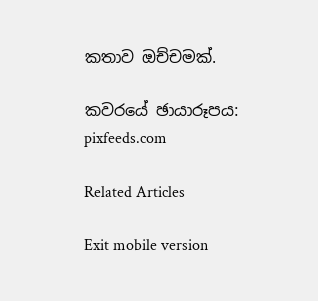කතාව ඔච්චමක්.

කවරයේ ඡායාරූපය: pixfeeds.com

Related Articles

Exit mobile version